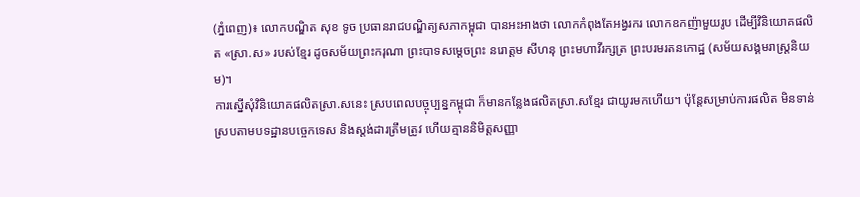(ភ្នំពេញ)៖ លោកបណ្ឌិត សុខ ទូច ប្រធានរាជបណ្ឌិត្យសភាកម្ពុជា បានអះអាងថា លោកកំពុងតែអង្វរករ លោកឧកញ៉ាមួយរូប ដើម្បីវិនិយោគផលិត «ស្រា.ស» របស់ខ្មែរ ដូចសម័យព្រះករុណា ព្រះបាទសម្តេចព្រះ នរោត្តម សីហនុ ព្រះមហាវីរក្សត្រ ព្រះបរមរតនកោដ្ឋ (សម័យសង្គមរាស្ត្រនិយម)។
ការស្នើសុំវិនិយោគផលិតស្រា.សនេះ ស្របពេលបច្ចុប្បន្នកម្ពុជា ក៏មានកន្លែងផលិតស្រា.សខ្មែរ ជាយូរមកហើយ។ ប៉ុន្តែសម្រាប់ការផលិត មិនទាន់ស្របតាមបទដ្ឋានបច្ចេកទេស និងស្ដង់ដារត្រឹមត្រូវ ហើយគ្មាននិមិត្តសញ្ញា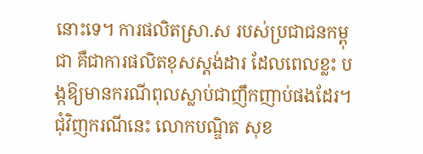នោះទេ។ ការផលិតស្រា.ស របស់ប្រជាជនកម្ពុជា គឺជាការផលិតខុសស្តង់ដារ ដែលពេលខ្លះ បង្កឱ្យមានករណីពុលស្លាប់ជាញឹកញាប់ផងដែរ។
ជុំវិញករណីនេះ លោកបណ្ឌិត សុខ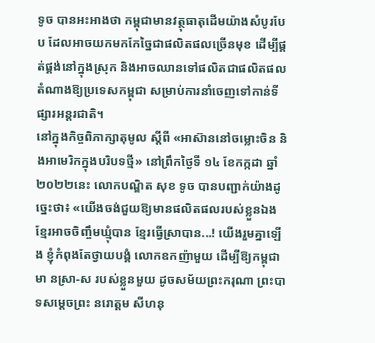ទូច បានអះអាងថា កម្ពុជាមានវត្ថុធាតុដើមយ៉ាងសំបូរបែប ដែលអាចយកមកកែច្នៃជាផលិតផលច្រើនមុខ ដើម្បីផ្គត់ផ្គង់នៅក្នុងស្រុក និងអាចឈានទៅផលិតជាផលិតផលតំណាងឱ្យប្រទេសកម្ពុជា សម្រាប់ការនាំចេញទៅកាន់ទីផ្សារអន្តរជាតិ។
នៅក្នុងកិច្ចពិភាក្សាតុមូល ស្ដីពី «អាស៊ាននៅចម្លោះចិន និងអាមេរិកក្នុងបរិបទថ្មី» នៅព្រឹកថ្ងៃទី ១៤ ខែកក្កដា ឆ្នាំ២០២២នេះ លោកបណ្ឌិត សុខ ទូច បានបញ្ជាក់យ៉ាងដូច្នេះថា៖ «យើងចង់ជួយឱ្យមានផលិតផលរបស់ខ្លួនឯង ខ្មែរអាចចិញ្ចឹមឃ្មុំបាន ខ្មែរធ្វើស្រាបាន...! យើងរួមគ្នាឡើង ខ្ញុំកំពុងតែថ្វាយបង្គំ លោកឧកញ៉ាមួយ ដើម្បីឱ្យកម្ពុជាមា នស្រា-ស របស់ខ្លួនមួយ ដូចសម័យព្រះករុណា ព្រះបាទសម្តេចព្រះ នរោត្តម សីហនុ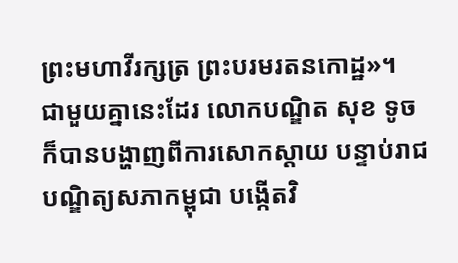ព្រះមហាវីរក្សត្រ ព្រះបរមរតនកោដ្ឋ»។
ជាមួយគ្នានេះដែរ លោកបណ្ឌិត សុខ ទូច ក៏បានបង្ហាញពីការសោកស្តាយ បន្ទាប់រាជបណ្ឌិត្យសភាកម្ពុជា បង្កើតវិ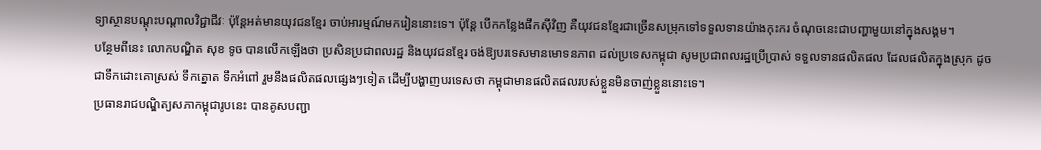ទ្យាស្ថានបណ្តុះបណ្តាលវិជ្ជាជីវៈ ប៉ុន្តែអត់មានយុវជនខ្មែរ ចាប់អារម្មណ៍មករៀននោះទេ។ ប៉ុន្តែ បើកកន្លែងផឹកស៊ីវិញ គឺយុវជនខ្មែរជាច្រើនសម្រុកទៅទទួលទានយ៉ាងកុះករ ចំណុចនេះជាបញ្ហាមួយនៅក្នុងសង្គម។
បន្ថែមពីនេះ លោកបណ្ឌិត សុខ ទូច បានលើកឡើងថា ប្រសិនប្រជាពលរដ្ឋ និងយុវជនខ្មែរ ចង់ឱ្យបរទេសមានមោទនភាព ដល់ប្រទេសកម្ពុជា សូមប្រជាពលរដ្ឋប្រើប្រាស់ ទទួលទានផលិតផល ដែលផលិតក្នុងស្រុក ដូចជាទឹកដោះគោស្រស់ ទឹកត្នោត ទឹកអំពៅ រួមនឹងផលិតផលផ្សេងៗទៀត ដើម្បីបង្ហាញបរទេសថា កម្ពុជាមានផលិតផលរបស់ខ្លួនមិនចាញ់ខ្លួននោះទេ។
ប្រធានរាជបណ្ឌិត្យសភាកម្ពុជារូបនេះ បានគូសបញ្ជា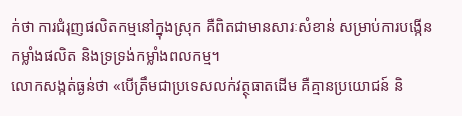ក់ថា ការជំរុញផលិតកម្មនៅក្នុងស្រុក គឺពិតជាមានសារៈសំខាន់ សម្រាប់ការបង្កើនកម្លាំងផលិត និងទ្រទ្រង់កម្លាំងពលកម្ម។
លោកសង្កត់ធ្ងន់ថា «បើត្រឹមជាប្រទេសលក់វត្ថុធាតដើម គឺគ្មានប្រយោជន៍ និ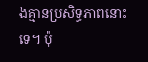ងគ្មានប្រសិទ្ធភាពនោះទេ។ ប៉ុ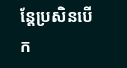ន្តែប្រសិនបើក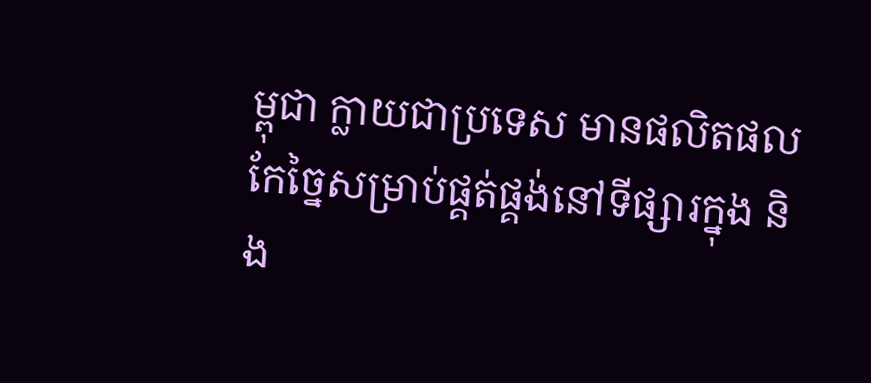ម្ពុជា ក្លាយជាប្រទេស មានផលិតផលកែច្នៃសម្រាប់ផ្គត់ផ្គង់នៅទីផ្សារក្នុង និង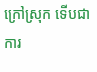ក្រៅស្រុក ទើបជាការ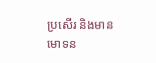ប្រសើរ និងមានមោទន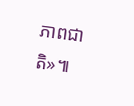ភាពជាតិ»៕